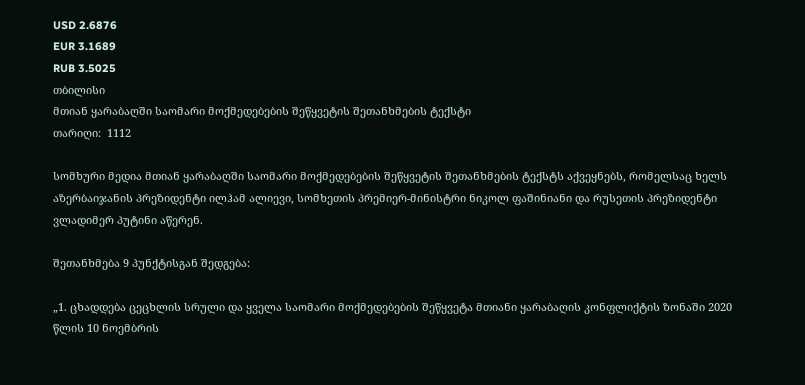USD 2.6876
EUR 3.1689
RUB 3.5025
თბილისი
მთიან ყარაბაღში საომარი მოქმედებების შეწყვეტის შეთანხმების ტექსტი
თარიღი:  1112

სომხური მედია მთიან ყარაბაღში საომარი მოქმედებების შეწყვეტის შეთანხმების ტექსტს აქვეყნებს, რომელსაც ხელს აზერბაიჯანის პრეზიდენტი ილჰამ ალიევი, სომხეთის პრემიერ-მინისტრი ნიკოლ ფაშინიანი და რუსეთის პრეზიდენტი ვლადიმერ პუტინი აწერენ.

შეთანხმება 9 პუნქტისგან შედგება:

„1. ცხადდება ცეცხლის სრული და ყველა საომარი მოქმედებების შეწყვეტა მთიანი ყარაბაღის კონფლიქტის ზონაში 2020 წლის 10 ნოემბრის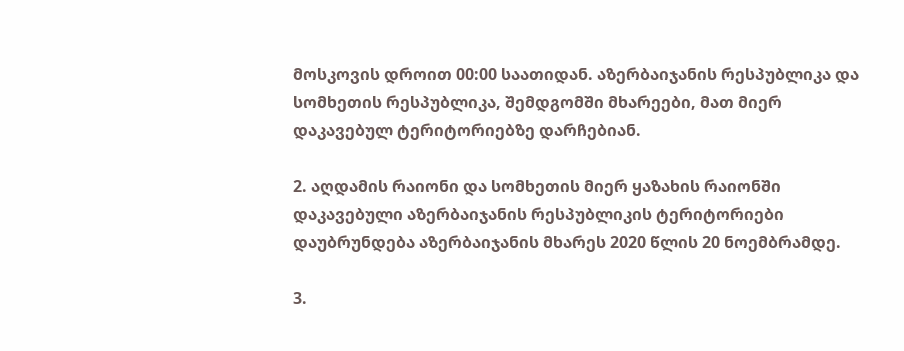მოსკოვის დროით 00:00 საათიდან. აზერბაიჯანის რესპუბლიკა და სომხეთის რესპუბლიკა, შემდგომში მხარეები, მათ მიერ დაკავებულ ტერიტორიებზე დარჩებიან.

2. აღდამის რაიონი და სომხეთის მიერ ყაზახის რაიონში დაკავებული აზერბაიჯანის რესპუბლიკის ტერიტორიები დაუბრუნდება აზერბაიჯანის მხარეს 2020 წლის 20 ნოემბრამდე.

3.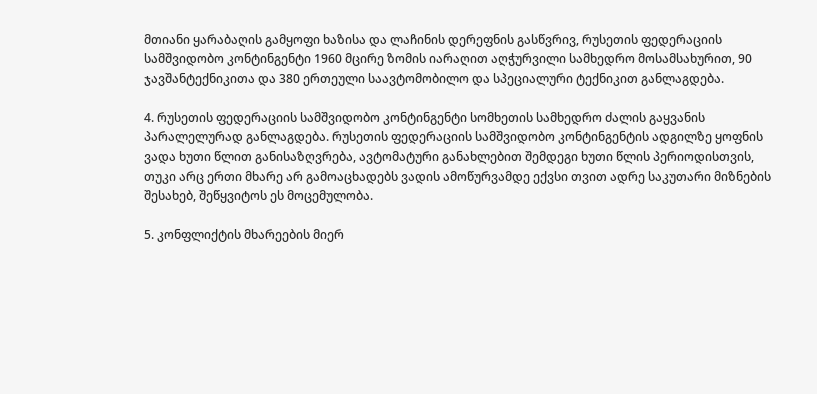მთიანი ყარაბაღის გამყოფი ხაზისა და ლაჩინის დერეფნის გასწვრივ, რუსეთის ფედერაციის სამშვიდობო კონტინგენტი 1960 მცირე ზომის იარაღით აღჭურვილი სამხედრო მოსამსახურით, 90 ჯავშანტექნიკითა და 380 ერთეული საავტომობილო და სპეციალური ტექნიკით განლაგდება.

4. რუსეთის ფედერაციის სამშვიდობო კონტინგენტი სომხეთის სამხედრო ძალის გაყვანის პარალელურად განლაგდება. რუსეთის ფედერაციის სამშვიდობო კონტინგენტის ადგილზე ყოფნის ვადა ხუთი წლით განისაზღვრება, ავტომატური განახლებით შემდეგი ხუთი წლის პერიოდისთვის, თუკი არც ერთი მხარე არ გამოაცხადებს ვადის ამოწურვამდე ექვსი თვით ადრე საკუთარი მიზნების შესახებ, შეწყვიტოს ეს მოცემულობა.

5. კონფლიქტის მხარეების მიერ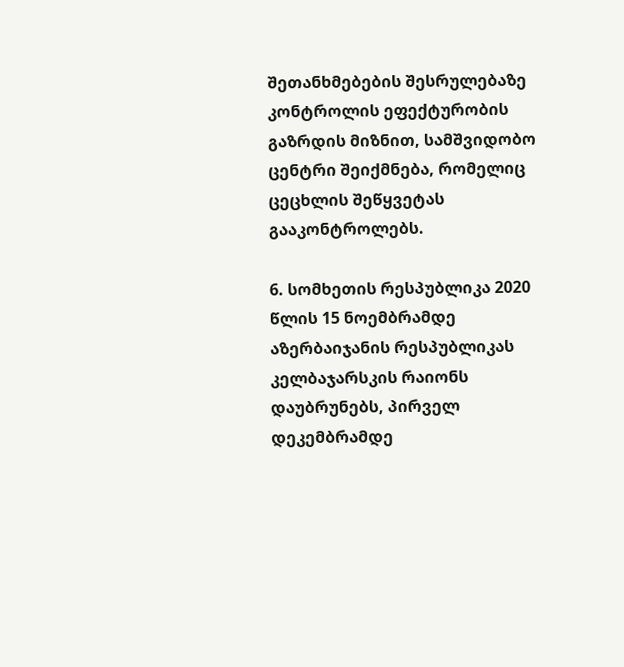შეთანხმებების შესრულებაზე კონტროლის ეფექტურობის გაზრდის მიზნით, სამშვიდობო ცენტრი შეიქმნება, რომელიც ცეცხლის შეწყვეტას გააკონტროლებს.

6. სომხეთის რესპუბლიკა 2020 წლის 15 ნოემბრამდე აზერბაიჯანის რესპუბლიკას კელბაჯარსკის რაიონს დაუბრუნებს, პირველ დეკემბრამდე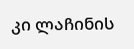კი ლაჩინის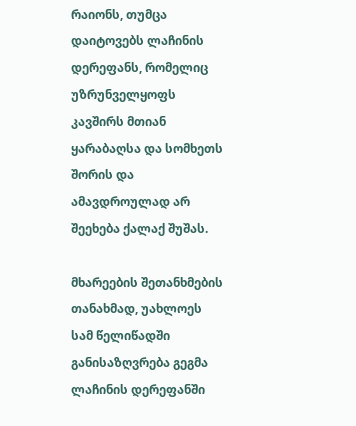რაიონს, თუმცა დაიტოვებს ლაჩინის დერეფანს, რომელიც უზრუნველყოფს კავშირს მთიან ყარაბაღსა და სომხეთს შორის და ამავდროულად არ შეეხება ქალაქ შუშას.

მხარეების შეთანხმების თანახმად, უახლოეს სამ წელიწადში განისაზღვრება გეგმა ლაჩინის დერეფანში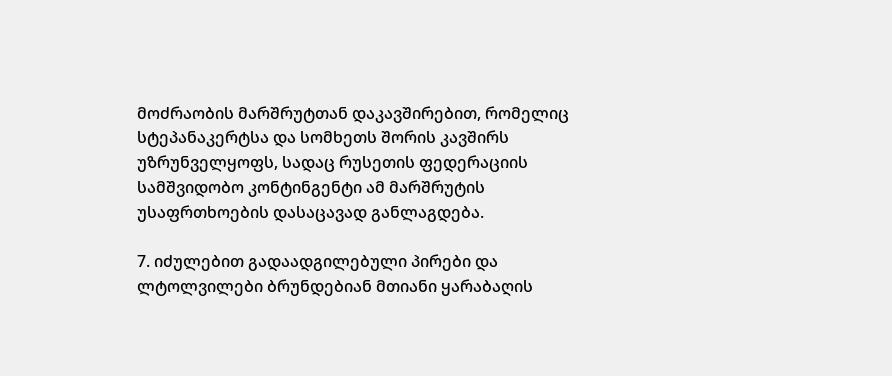მოძრაობის მარშრუტთან დაკავშირებით, რომელიც სტეპანაკერტსა და სომხეთს შორის კავშირს უზრუნველყოფს, სადაც რუსეთის ფედერაციის სამშვიდობო კონტინგენტი ამ მარშრუტის უსაფრთხოების დასაცავად განლაგდება.

7. იძულებით გადაადგილებული პირები და ლტოლვილები ბრუნდებიან მთიანი ყარაბაღის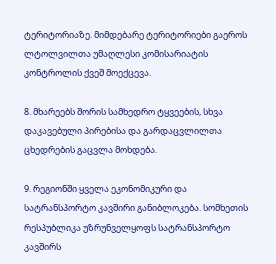ტერიტორიაზე. მიმდებარე ტერიტორიები გაეროს ლტოლვილთა უმაღლესი კომისარიატის კონტროლის ქვეშ მოექცევა.

8. მხარეებს შორის სამხედრო ტყვეების, სხვა დაკავებული პირებისა და გარდაცვლილთა ცხედრების გაცვლა მოხდება.

9. რეგიონში ყველა ეკონომიკური და სატრანსპორტო კავშირი განიბლოკება. სომხეთის რესპუბლიკა უზრუნველყოფს სატრანსპორტო კავშირს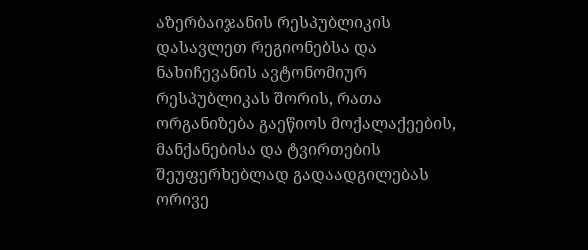აზერბაიჯანის რესპუბლიკის დასავლეთ რეგიონებსა და ნახიჩევანის ავტონომიურ რესპუბლიკას შორის, რათა ორგანიზება გაეწიოს მოქალაქეების, მანქანებისა და ტვირთების შეუფერხებლად გადაადგილებას ორივე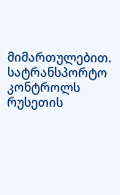მიმართულებით. სატრანსპორტო კონტროლს რუსეთის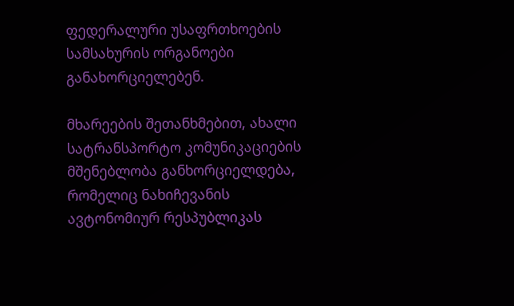ფედერალური უსაფრთხოების სამსახურის ორგანოები განახორციელებენ.

მხარეების შეთანხმებით, ახალი სატრანსპორტო კომუნიკაციების მშენებლობა განხორციელდება, რომელიც ნახიჩევანის ავტონომიურ რესპუბლიკას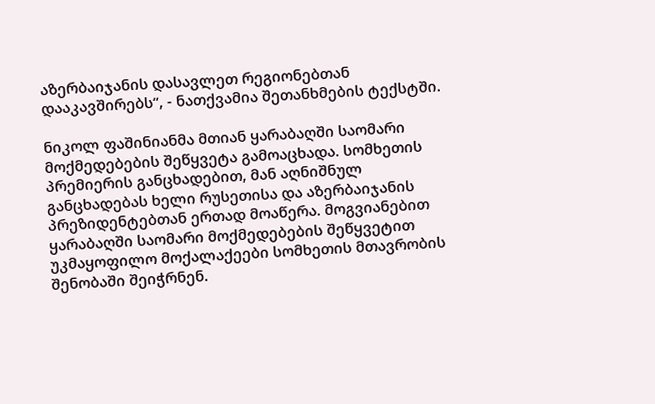აზერბაიჯანის დასავლეთ რეგიონებთან დააკავშირებს“, - ნათქვამია შეთანხმების ტექსტში.

ნიკოლ ფაშინიანმა მთიან ყარაბაღში საომარი მოქმედებების შეწყვეტა გამოაცხადა. სომხეთის პრემიერის განცხადებით, მან აღნიშნულ განცხადებას ხელი რუსეთისა და აზერბაიჯანის პრეზიდენტებთან ერთად მოაწერა. მოგვიანებით ყარაბაღში საომარი მოქმედებების შეწყვეტით უკმაყოფილო მოქალაქეები სომხეთის მთავრობის შენობაში შეიჭრნენ.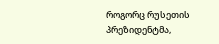როგორც რუსეთის პრეზიდენტმა,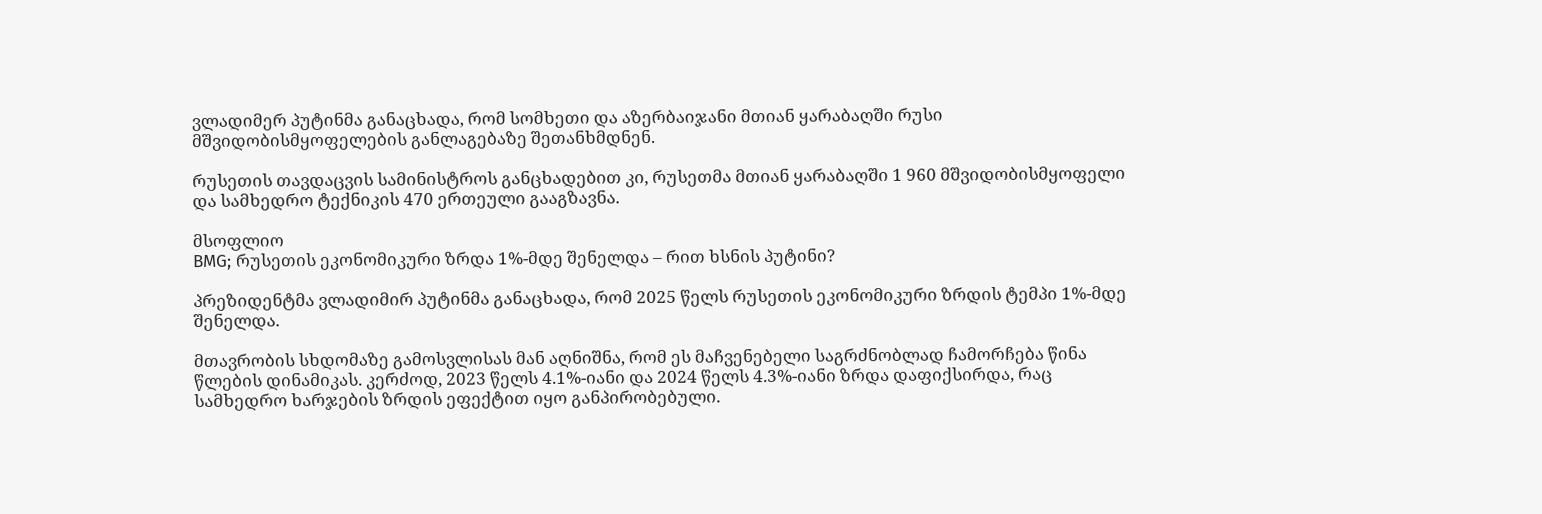ვლადიმერ პუტინმა განაცხადა, რომ სომხეთი და აზერბაიჯანი მთიან ყარაბაღში რუსი მშვიდობისმყოფელების განლაგებაზე შეთანხმდნენ.

რუსეთის თავდაცვის სამინისტროს განცხადებით კი, რუსეთმა მთიან ყარაბაღში 1 960 მშვიდობისმყოფელი და სამხედრო ტექნიკის 470 ერთეული გააგზავნა.

მსოფლიო
BMG; რუსეთის ეკონომიკური ზრდა 1%-მდე შენელდა – რით ხსნის პუტინი?

პრეზიდენტმა ვლადიმირ პუტინმა განაცხადა, რომ 2025 წელს რუსეთის ეკონომიკური ზრდის ტემპი 1%-მდე შენელდა.

მთავრობის სხდომაზე გამოსვლისას მან აღნიშნა, რომ ეს მაჩვენებელი საგრძნობლად ჩამორჩება წინა წლების დინამიკას. კერძოდ, 2023 წელს 4.1%-იანი და 2024 წელს 4.3%-იანი ზრდა დაფიქსირდა, რაც სამხედრო ხარჯების ზრდის ეფექტით იყო განპირობებული.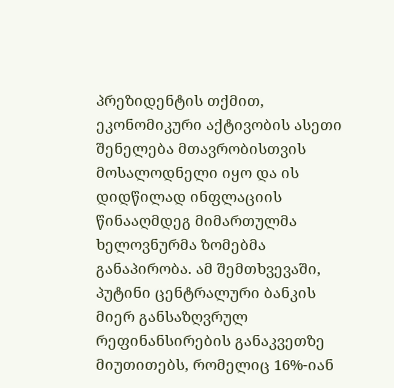პრეზიდენტის თქმით, ეკონომიკური აქტივობის ასეთი შენელება მთავრობისთვის მოსალოდნელი იყო და ის დიდწილად ინფლაციის წინააღმდეგ მიმართულმა ხელოვნურმა ზომებმა განაპირობა. ამ შემთხვევაში, პუტინი ცენტრალური ბანკის მიერ განსაზღვრულ რეფინანსირების განაკვეთზე მიუთითებს, რომელიც 16%-იან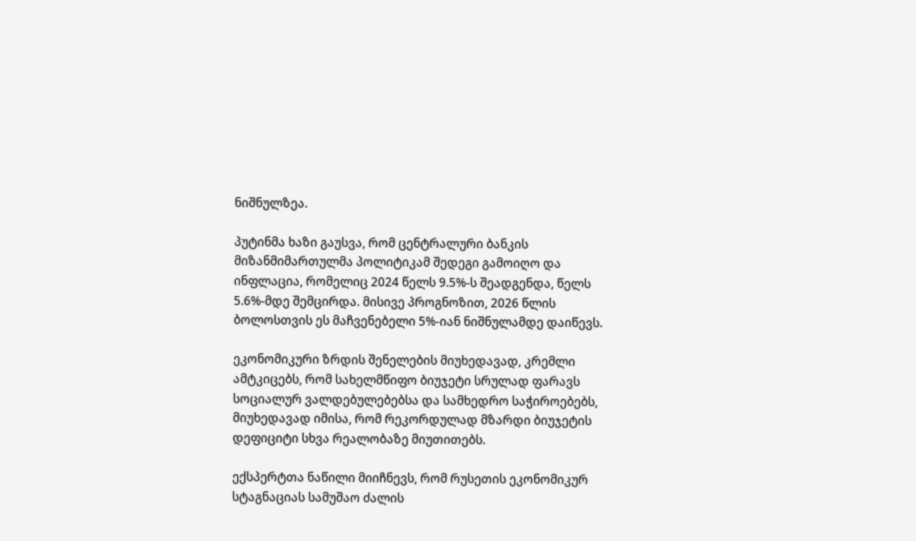ნიშნულზეა.

პუტინმა ხაზი გაუსვა, რომ ცენტრალური ბანკის მიზანმიმართულმა პოლიტიკამ შედეგი გამოიღო და ინფლაცია, რომელიც 2024 წელს 9.5%-ს შეადგენდა, წელს 5.6%-მდე შემცირდა. მისივე პროგნოზით, 2026 წლის ბოლოსთვის ეს მაჩვენებელი 5%-იან ნიშნულამდე დაიწევს.

ეკონომიკური ზრდის შენელების მიუხედავად, კრემლი ამტკიცებს, რომ სახელმწიფო ბიუჯეტი სრულად ფარავს სოციალურ ვალდებულებებსა და სამხედრო საჭიროებებს, მიუხედავად იმისა, რომ რეკორდულად მზარდი ბიუჯეტის დეფიციტი სხვა რეალობაზე მიუთითებს.

ექსპერტთა ნაწილი მიიჩნევს, რომ რუსეთის ეკონომიკურ სტაგნაციას სამუშაო ძალის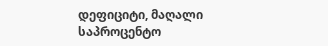დეფიციტი, მაღალი საპროცენტო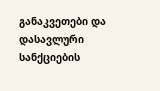განაკვეთები და დასავლური სანქციების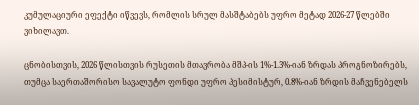კუმულაციური ეფექტი იწვევს, რომლის სრულ მასშტაბებს უფრო მეტად 2026-27 წლებში ვიხილავთ.

ცნობისთვის, 2026 წლისთვის რუსეთის მთავრობა მშპ-ის 1%-1.3%-იან ზრდას პროგნოზირებს, თუმცა საერთაშორისო სავალუტო ფონდი უფრო პესიმისტურ, 0.8%-იან ზრდის მაჩვენებელს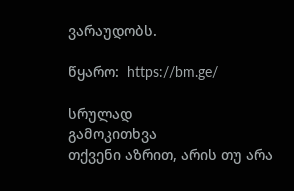ვარაუდობს.

წყარო:  https://bm.ge/

სრულად
გამოკითხვა
თქვენი აზრით, არის თუ არა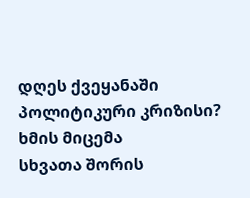დღეს ქვეყანაში პოლიტიკური კრიზისი?
ხმის მიცემა
სხვათა შორის